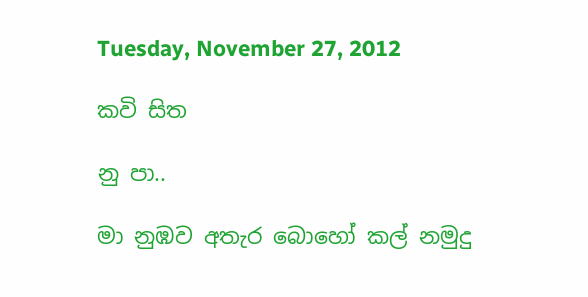Tuesday, November 27, 2012

කවි සිත

නු පා..

මා නුඹව අතැර බොහෝ කල් නමුදු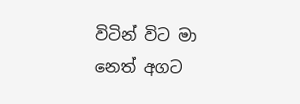විටින් විට මා නෙත් අගට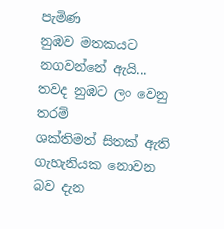පැමිණ
නුඹව මතකයට නගවන්නේ ඇයි...
තවද නුඹට ලං වෙනු තරම්
ශක්තිමත් සිතක් ඇති
ගැහැනියක නොවන බව දැන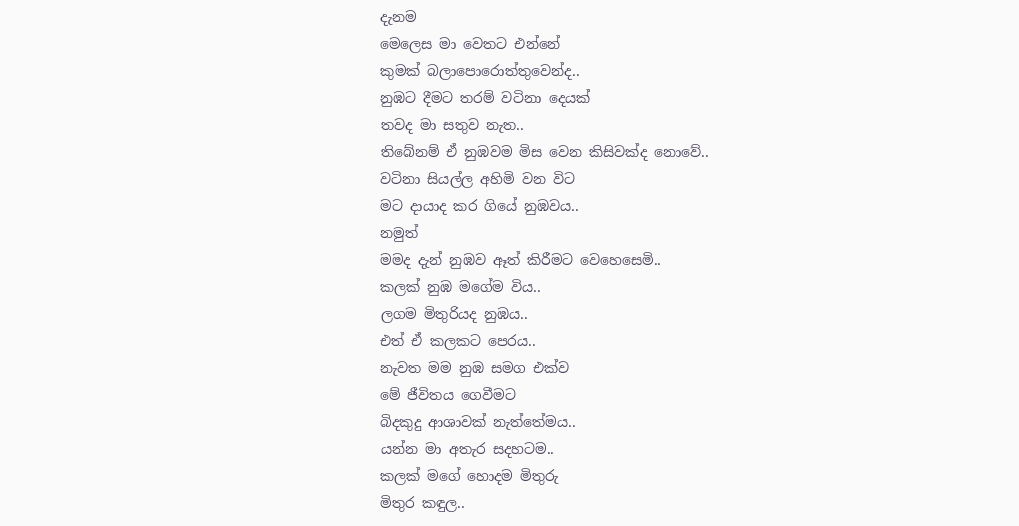දැනම
මෙලෙස මා වෙතට එන්නේ
කුමක් බලාපොරොත්තුවෙන්ද..
නුඹට දීමට තරම් වටිනා දෙයක්
තවද මා සතුව නැත..
තිබේනම් ඒ නුඹවම මිස වෙන කිසිවක්ද නොවේ..
වටිනා සියල්ල අහිමි වන විට
මට දායාද කර ගියේ නුඹවය..
නමුත්
මමද දැන් නුඹව ඈත් කිරීමට වෙහෙසෙමි..
කලක් නුඹ මගේම විය..
ලගම මිතුරියද නුඹය..
එත් ඒ කලකට පෙරය..
නැවත මම නුඹ සමග එක්ව
මේ ජීවිතය ගෙවීමට
බිදකුදු ආශාවක් නැත්තේමය..
යන්න මා අතැර සදහටම..
කලක් මගේ හොදම මිතුරු
මිතුර කඳුල..